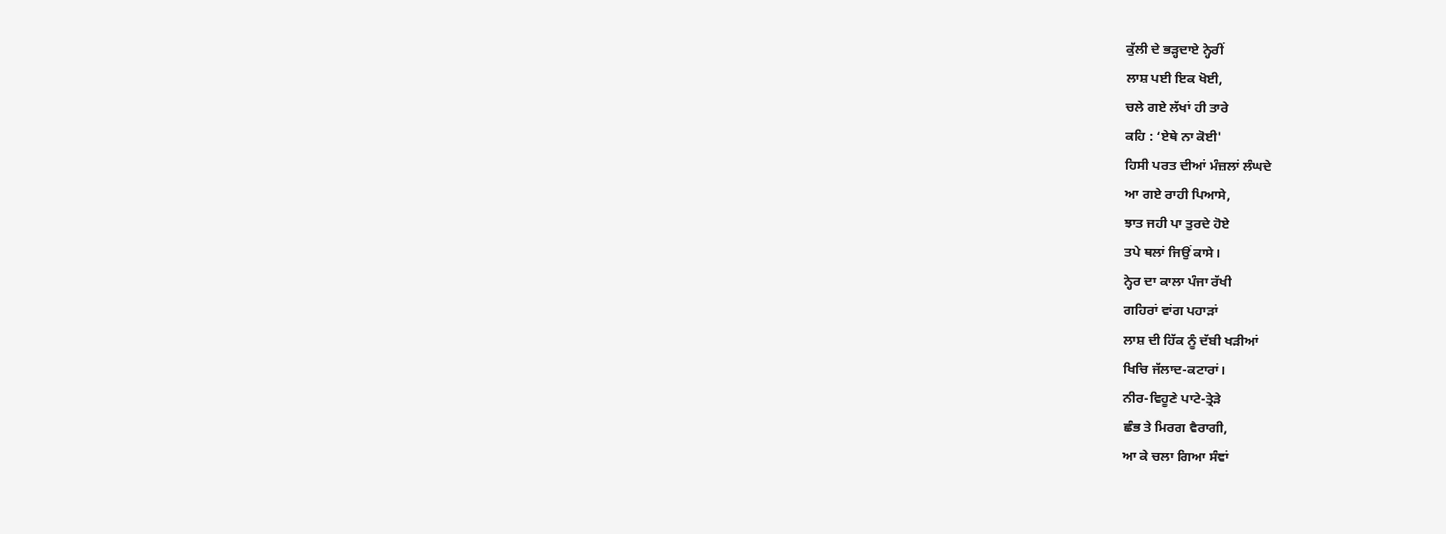ਕੁੱਲੀ ਦੇ ਭੜ੍ਹਦਾਏ ਨ੍ਹੇਰੀਂ
ਲਾਸ਼ ਪਈ ਇਕ ਖੋਈ,
ਚਲੇ ਗਏ ਲੱਖਾਂ ਹੀ ਤਾਰੇ
ਕਹਿ : ‘ਏਥੇ ਨਾ ਕੋਈ'
ਹਿਸੀ ਪਰਤ ਦੀਆਂ ਮੰਜ਼ਲਾਂ ਲੰਘਦੇ
ਆ ਗਏ ਰਾਹੀ ਪਿਆਸੇ,
ਝਾਤ ਜਹੀ ਪਾ ਤੁਰਦੇ ਹੋਏ
ਤਪੇ ਥਲਾਂ ਜਿਉਂ ਕਾਸੇ।
ਨ੍ਹੇਰ ਦਾ ਕਾਲਾ ਪੰਜਾ ਰੱਖੀ
ਗਹਿਰਾਂ ਵਾਂਗ ਪਹਾੜਾਂ
ਲਾਸ਼ ਦੀ ਹਿੱਕ ਨੂੰ ਦੱਬੀ ਖੜੀਆਂ
ਖਿਚਿ ਜੱਲਾਦ-ਕਟਾਰਾਂ।
ਨੀਰ-ਵਿਹੂਣੇ ਪਾਟੇ-ਤ੍ਰੇੜੇ
ਛੰਭ ਤੇ ਮਿਰਗ ਵੈਰਾਗੀ,
ਆ ਕੇ ਚਲਾ ਗਿਆ ਸੰਞਾਂ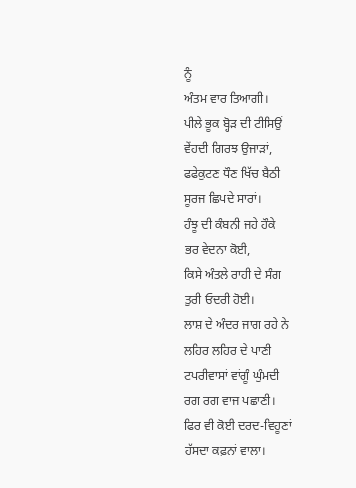ਨੂੰ
ਅੰਤਮ ਵਾਰ ਤਿਆਗੀ।
ਪੀਲੇ ਭੂਕ ਬ੍ਹੋੜ ਦੀ ਟੀਸਿਉਂ
ਵੇਂਹਦੀ ਗਿਰਝ ਉਜਾੜਾਂ,
ਫਫੇਕੁਟਣ ਧੌਣ ਖਿੱਚ ਬੈਠੀ
ਸੂਰਜ ਛਿਪਦੇ ਸਾਰਾਂ।
ਹੰਝੂ ਦੀ ਕੰਬਨੀ ਜਹੇ ਹੌਕੇ
ਭਰ ਵੇਦਨਾ ਕੋਈ,
ਕਿਸੇ ਅੰਤਲੇ ਰਾਹੀ ਦੇ ਸੰਗ
ਤੁਰੀ ਓਦਰੀ ਹੋਈ।
ਲਾਸ਼ ਦੇ ਅੰਦਰ ਜਾਗ ਰਹੇ ਨੇ
ਲਹਿਰ ਲਹਿਰ ਦੇ ਪਾਣੀ
ਟਪਰੀਵਾਸਾਂ ਵਾਂਗੂੰ ਘੁੰਮਦੀ
ਰਗ ਰਗ ਵਾਜ ਪਛਾਣੀ।
ਫਿਰ ਵੀ ਕੋਈ ਦਰਦ-ਵਿਹੂਣਾਂ
ਹੱਸਦਾ ਕਫ਼ਨਾਂ ਵਾਲਾ।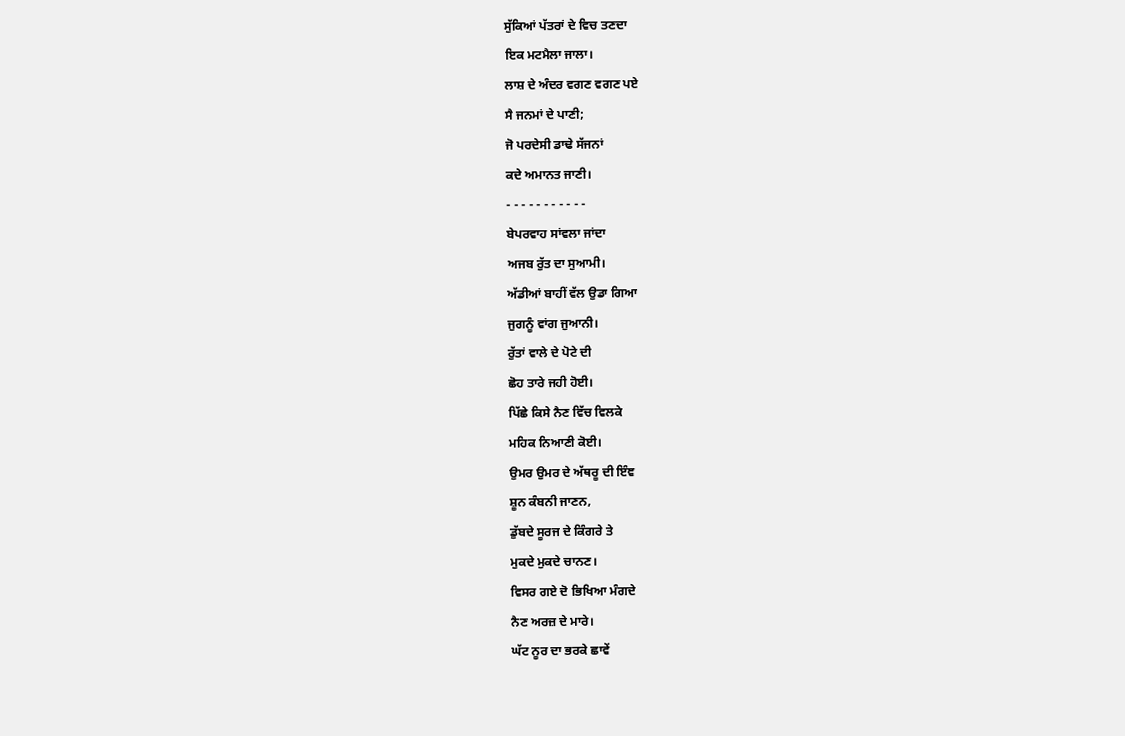ਸੁੱਕਿਆਂ ਪੱਤਰਾਂ ਦੇ ਵਿਚ ਤਣਦਾ
ਇਕ ਮਟਮੈਲਾ ਜਾਲਾ।
ਲਾਸ਼ ਦੇ ਅੰਦਰ ਵਗਣ ਵਗਣ ਪਏ
ਸੈ ਜਨਮਾਂ ਦੇ ਪਾਣੀ;
ਜੋ ਪਰਦੇਸੀ ਡਾਢੇ ਸੱਜਨਾਂ
ਕਦੇ ਅਮਾਨਤ ਜਾਣੀ।
- - - - - - - - - - -
ਬੇਪਰਵਾਹ ਸਾਂਵਲਾ ਜਾਂਦਾ
ਅਜਬ ਰੁੱਤ ਦਾ ਸੁਆਮੀ।
ਅੱਡੀਆਂ ਬਾਹੀਂ ਵੱਲ ਉਡਾ ਗਿਆ
ਜੁਗਨੂੰ ਵਾਂਗ ਜੁਆਨੀ।
ਰੁੱਤਾਂ ਵਾਲੇ ਦੇ ਪੋਟੇ ਦੀ
ਛੋਹ ਤਾਰੇ ਜਹੀ ਹੋਈ।
ਪਿੱਛੇ ਕਿਸੇ ਨੈਣ ਵਿੱਚ ਵਿਲਕੇ
ਮਹਿਕ ਨਿਆਣੀ ਕੋਈ।
ਉਮਰ ਉਮਰ ਦੇ ਅੱਥਰੂ ਦੀ ਇੰਞ
ਸ਼ੂਨ ਕੰਬਨੀ ਜਾਣਨ,
ਡੁੱਬਦੇ ਸੂਰਜ ਦੇ ਕਿੰਗਰੇ ਤੇ
ਮੁਕਦੇ ਮੁਕਦੇ ਚਾਨਣ।
ਵਿਸਰ ਗਏ ਦੋ ਭਿਖਿਆ ਮੰਗਦੇ
ਨੈਣ ਅਰਜ਼ ਦੇ ਮਾਰੇ।
ਘੱਟ ਨੂਰ ਦਾ ਭਰਕੇ ਛਾਵੇਂ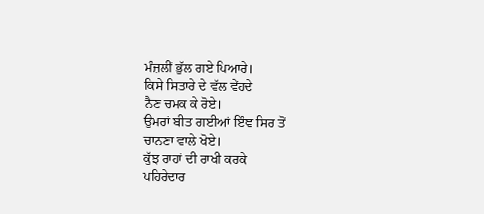ਮੰਜ਼ਲੀਂ ਭੁੱਲ ਗਏ ਪਿਆਰੇ।
ਕਿਸੇ ਸਿਤਾਰੇ ਦੇ ਵੱਲ ਵੇਂਹਦੇ
ਨੈਣ ਚਮਕ ਕੇ ਰੋਏ।
ਉਮਰਾਂ ਬੀਤ ਗਈਆਂ ਇੰਞ ਸਿਰ ਤੋਂ
ਚਾਨਣਾ ਵਾਲੇ ਖੋਏ।
ਕੁੱਝ ਰਾਹਾਂ ਦੀ ਰਾਖੀ ਕਰਕੇ
ਪਹਿਰੇਦਾਰ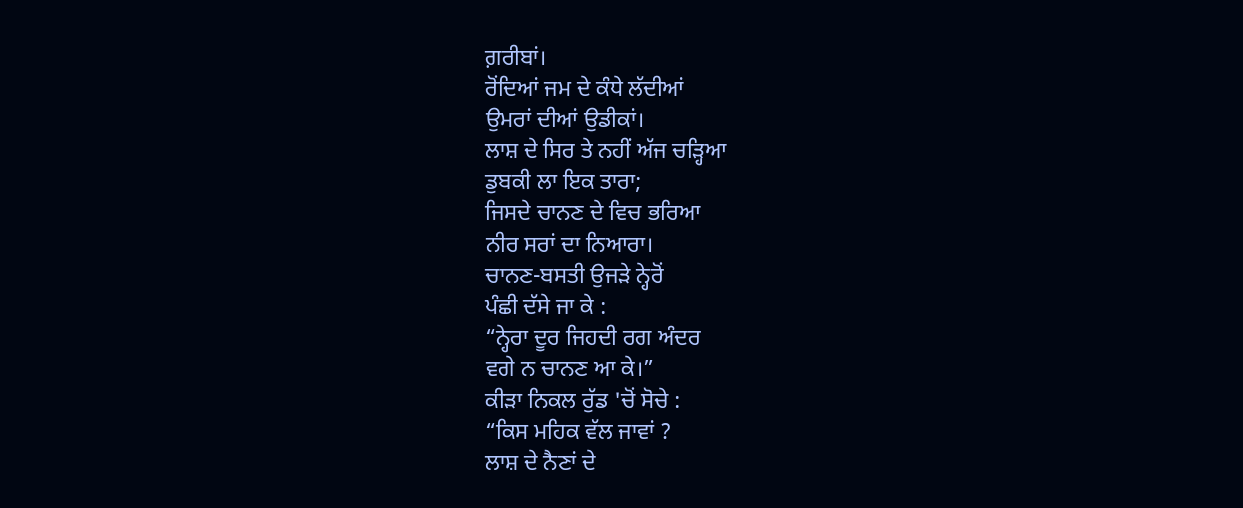ਗ਼ਰੀਬਾਂ।
ਰੋਂਦਿਆਂ ਜਮ ਦੇ ਕੰਧੇ ਲੱਦੀਆਂ
ਉਮਰਾਂ ਦੀਆਂ ਉਡੀਕਾਂ।
ਲਾਸ਼ ਦੇ ਸਿਰ ਤੇ ਨਹੀਂ ਅੱਜ ਚੜ੍ਹਿਆ
ਡੁਬਕੀ ਲਾ ਇਕ ਤਾਰਾ;
ਜਿਸਦੇ ਚਾਨਣ ਦੇ ਵਿਚ ਭਰਿਆ
ਨੀਰ ਸਰਾਂ ਦਾ ਨਿਆਰਾ।
ਚਾਨਣ-ਬਸਤੀ ਉਜੜੇ ਨ੍ਹੇਰੋਂ
ਪੰਛੀ ਦੱਸੇ ਜਾ ਕੇ :
“ਨ੍ਹੇਰਾ ਦੂਰ ਜਿਹਦੀ ਰਗ ਅੰਦਰ
ਵਗੇ ਨ ਚਾਨਣ ਆ ਕੇ।”
ਕੀੜਾ ਨਿਕਲ ਰੁੱਡ 'ਚੋਂ ਸੋਚੇ :
“ਕਿਸ ਮਹਿਕ ਵੱਲ ਜਾਵਾਂ ?
ਲਾਸ਼ ਦੇ ਨੈਣਾਂ ਦੇ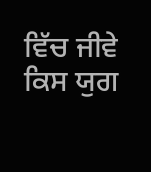ਵਿੱਚ ਜੀਵੇ
ਕਿਸ ਯੁਗ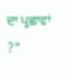ਦਾ ਪ੍ਰਛਾਵਾਂ ?"